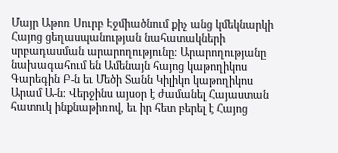Մայր Աթոռ Սուրբ Էջմիածնում քիչ անց կմեկնարկի Հայոց ցեղասպանության նահատակների սրբադասման արարողությունը։ Արարողությանը նախագահում են Ամենայն հայոց կաթողիկոս Գարեգին Բ-ն եւ Մեծի Տանն Կիլիկո կաթողիկոս Արամ Ա-ն։ Վերջինս այսօր է ժամանել Հայաստան հատուկ ինքնաթիռով, եւ իր հետ բերել է Հայոց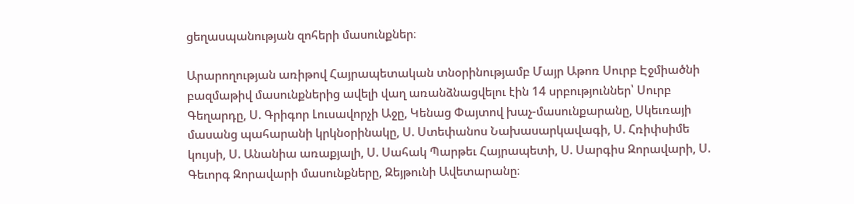ցեղասպանության զոհերի մասունքներ։

Արարողության առիթով Հայրապետական տնօրինությամբ Մայր Աթոռ Սուրբ Էջմիածնի բազմաթիվ մասունքներից ավելի վաղ առանձնացվելու էին 14 սրբություններ՝ Սուրբ Գեղարդը, Ս. Գրիգոր Լուսավորչի Աջը, Կենաց Փայտով խաչ-մասունքարանը, Սկեւռայի մասանց պահարանի կրկնօրինակը, Ս. Ստեփանոս Նախասարկավագի, Ս. Հռիփսիմե կույսի, Ս. Անանիա առաքյալի, Ս. Սահակ Պարթեւ Հայրապետի, Ս. Սարգիս Զորավարի, Ս. Գեւորգ Զորավարի մասունքները, Զեյթունի Ավետարանը։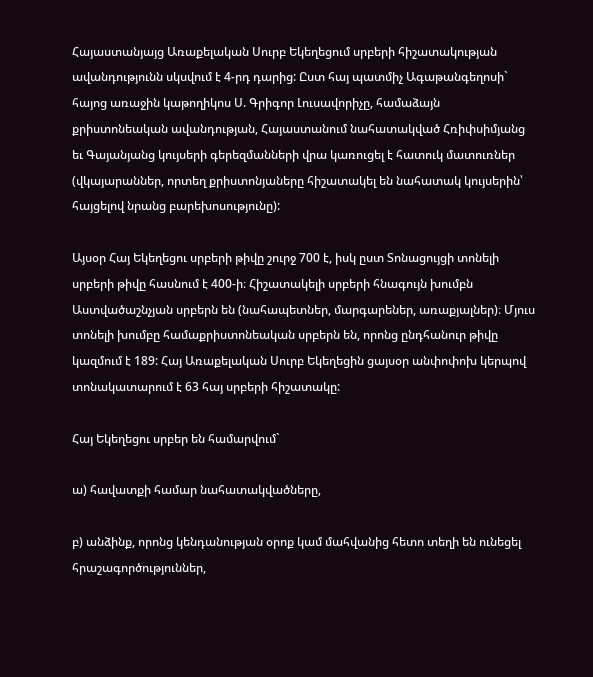Հայաստանյայց Առաքելական Սուրբ Եկեղեցում սրբերի հիշատակության ավանդությունն սկսվում է 4-րդ դարից: Ըստ հայ պատմիչ Ագաթանգեղոսի` հայոց առաջին կաթողիկոս Ս. Գրիգոր Լուսավորիչը, համաձայն քրիստոնեական ավանդության, Հայաստանում նահատակված Հռիփսիմյանց եւ Գայանյանց կույսերի գերեզմանների վրա կառուցել է հատուկ մատուռներ (վկայարաններ, որտեղ քրիստոնյաները հիշատակել են նահատակ կույսերին՝ հայցելով նրանց բարեխոսությունը):

Այսօր Հայ Եկեղեցու սրբերի թիվը շուրջ 700 է, իսկ ըստ Տոնացույցի տոնելի սրբերի թիվը հասնում է 400-ի։ Հիշատակելի սրբերի հնագույն խումբն Աստվածաշնչյան սրբերն են (նահապետներ, մարգարեներ, առաքյալներ)։ Մյուս տոնելի խումբը համաքրիստոնեական սրբերն են, որոնց ընդհանուր թիվը կազմում է 189: Հայ Առաքելական Սուրբ Եկեղեցին ցայսօր անփոփոխ կերպով տոնակատարում է 63 հայ սրբերի հիշատակը:

Հայ Եկեղեցու սրբեր են համարվում`

ա) հավատքի համար նահատակվածները,

բ) անձինք, որոնց կենդանության օրոք կամ մահվանից հետո տեղի են ունեցել հրաշագործություններ,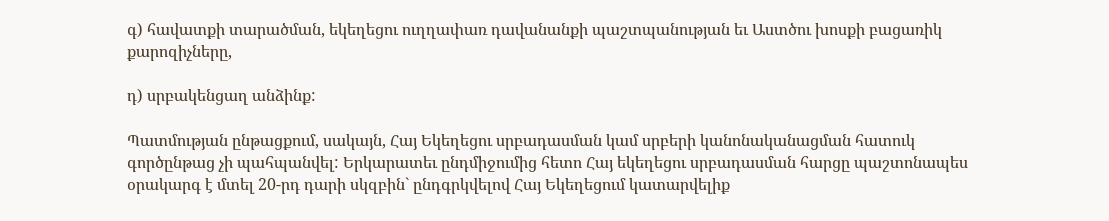գ) հավատքի տարածման, եկեղեցու ուղղափառ դավանանքի պաշտպանության եւ Աստծու խոսքի բացառիկ քարոզիչները,

դ) սրբակենցաղ անձինք:

Պատմության ընթացքում, սակայն, Հայ Եկեղեցու սրբադասման կամ սրբերի կանոնականացման հատուկ գործընթաց չի պահպանվել: Երկարատեւ ընդմիջումից հետո Հայ եկեղեցու սրբադասման հարցը պաշտոնապես օրակարգ է մտել 20-րդ դարի սկզբին` ընդգրկվելով Հայ Եկեղեցում կատարվելիք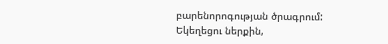բարենորոգության ծրագրում: Եկեղեցու ներքին,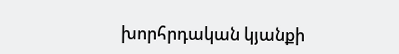խորհրդական կյանքի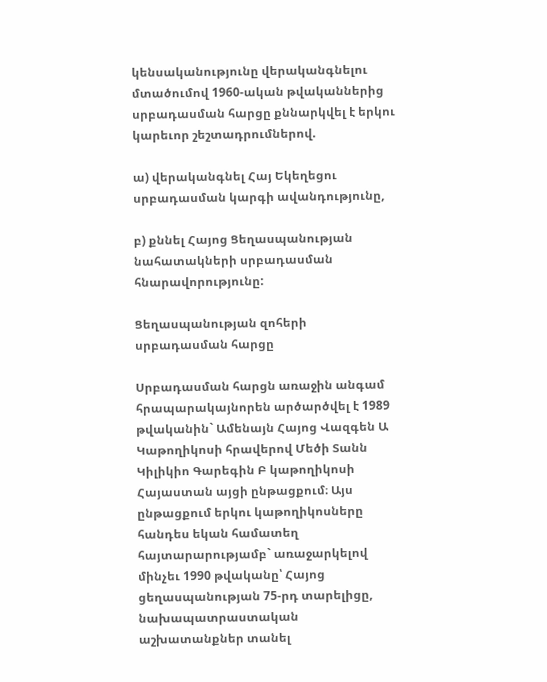կենսականությունը վերականգնելու մտածումով 1960-ական թվականներից սրբադասման հարցը քննարկվել է երկու կարեւոր շեշտադրումներով.

ա) վերականգնել Հայ Եկեղեցու սրբադասման կարգի ավանդությունը,

բ) քննել Հայոց Ցեղասպանության նահատակների սրբադասման հնարավորությունը:

Ցեղասպանության զոհերի սրբադասման հարցը

Սրբադասման հարցն առաջին անգամ հրապարակայնորեն արծարծվել է 1989 թվականին` Ամենայն Հայոց Վազգեն Ա Կաթողիկոսի հրավերով Մեծի Տանն Կիլիկիո Գարեգին Բ կաթողիկոսի Հայաստան այցի ընթացքում։ Այս ընթացքում երկու կաթողիկոսները հանդես եկան համատեղ հայտարարությամբ` առաջարկելով մինչեւ 1990 թվականը՝ Հայոց ցեղասպանության 75-րդ տարելիցը, նախապատրաստական աշխատանքներ տանել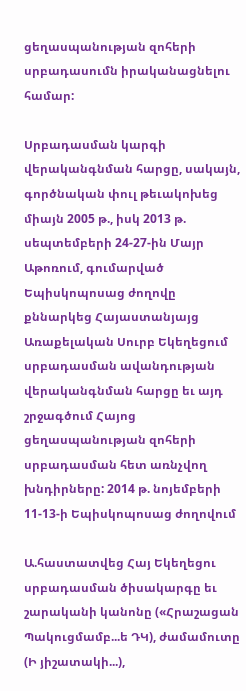ցեղասպանության զոհերի սրբադասումն իրականացնելու համար:

Սրբադասման կարգի վերականգնման հարցը, սակայն, գործնական փուլ թեւակոխեց միայն 2005 թ., իսկ 2013 թ. սեպտեմբերի 24-27-ին Մայր Աթոռում, գումարված Եպիսկոպոսաց ժողովը քննարկեց Հայաստանյայց Առաքելական Սուրբ Եկեղեցում սրբադասման ավանդության վերականգնման հարցը եւ այդ շրջագծում Հայոց ցեղասպանության զոհերի սրբադասման հետ առնչվող խնդիրները: 2014 թ. նոյեմբերի 11-13-ի Եպիսկոպոսաց ժողովում

Ա.հաստատվեց Հայ Եկեղեցու սրբադասման ծիսակարգը եւ շարականի կանոնը («Հրաշացան Պակուցմամբ...ե ԴԿ), ժամամուտը (Ի յիշատակի...),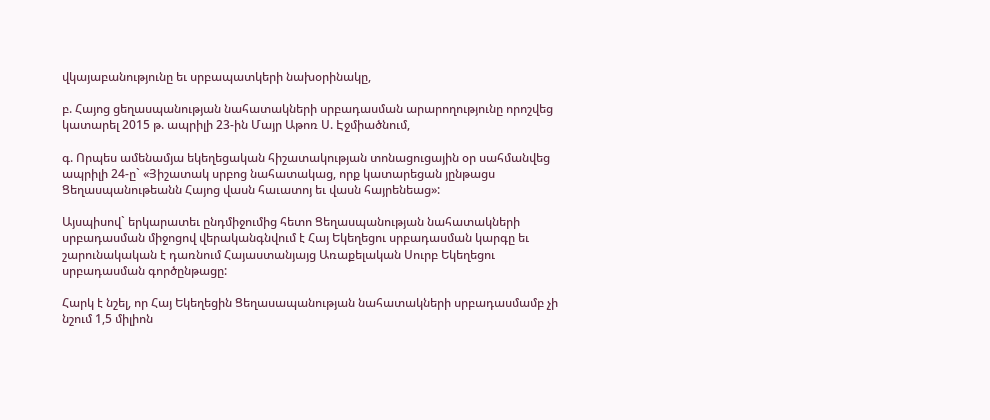վկայաբանությունը եւ սրբապատկերի նախօրինակը,

բ. Հայոց ցեղասպանության նահատակների սրբադասման արարողությունը որոշվեց կատարել 2015 թ. ապրիլի 23-ին Մայր Աթոռ Ս. Էջմիածնում,

գ. Որպես ամենամյա եկեղեցական հիշատակության տոնացուցային օր սահմանվեց ապրիլի 24-ը` «Յիշատակ սրբոց նահատակաց, որք կատարեցան յընթացս Ցեղասպանութեանն Հայոց վասն հաւատոյ եւ վասն հայրենեաց»:

Այսպիսով` երկարատեւ ընդմիջումից հետո Ցեղասպանության նահատակների սրբադասման միջոցով վերականգնվում է Հայ Եկեղեցու սրբադասման կարգը եւ շարունակական է դառնում Հայաստանյայց Առաքելական Սուրբ Եկեղեցու սրբադասման գործընթացը:

Հարկ է նշել, որ Հայ Եկեղեցին Ցեղասապանության նահատակների սրբադասմամբ չի նշում 1,5 միլիոն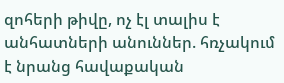զոհերի թիվը, ոչ էլ տալիս է անհատների անուններ. հռչակում է նրանց հավաքական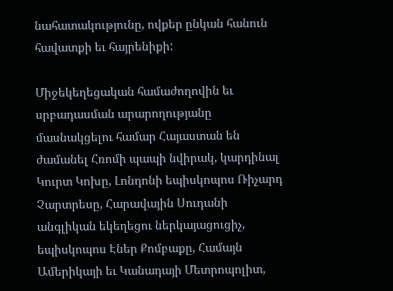նահատակությունը, ովքեր ընկան հանուն հավատքի եւ հայրենիքի:

Միջեկեղեցական համաժողովին եւ սրբադասման արարողությանը մասնակցելու համար Հայաստան են ժամանել Հռոմի պապի նվիրակ, կարդինալ Կուրտ Կոխը, Լոնդոնի եպիսկոպոս Ռիչարդ Չարտրեսը, Հարավային Սուդանի անգլիկան եկեղեցու ներկայացուցիչ, եպիսկոպոս Էներ Քոմբաքը, Համայն Ամերիկայի եւ Կանադայի Մետրոպոլիտ,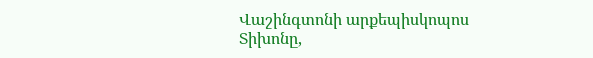Վաշինգտոնի արքեպիսկոպոս Տիխոնը,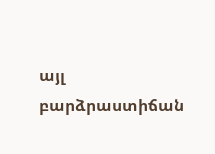այլ բարձրաստիճան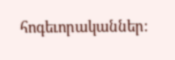հոգեւորականներ։